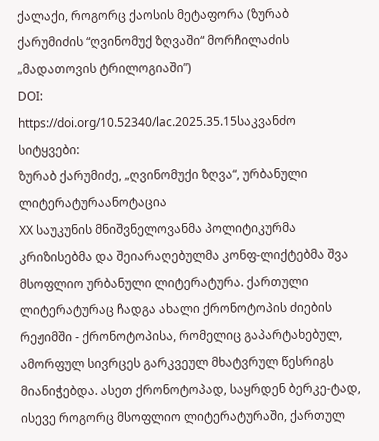ქალაქი, როგორც ქაოსის მეტაფორა (ზურაბ ქარუმიძის “ღვინომუქ ზღვაში“ მორჩილაძის „მადათოვის ტრილოგიაში”)
DOI:
https://doi.org/10.52340/lac.2025.35.15საკვანძო სიტყვები:
ზურაბ ქარუმიძე, „ღვინომუქი ზღვა“, ურბანული ლიტერატურაანოტაცია
XX საუკუნის მნიშვნელოვანმა პოლიტიკურმა კრიზისებმა და შეიარაღებულმა კონფ-ლიქტებმა შვა მსოფლიო ურბანული ლიტერატურა. ქართული ლიტერატურაც ჩადგა ახალი ქრონოტოპის ძიების რეჟიმში - ქრონოტოპისა, რომელიც გაპარტახებულ, ამორფულ სივრცეს გარკვეულ მხატვრულ წესრიგს მიანიჭებდა. ასეთ ქრონოტოპად, საყრდენ ბერკე-ტად, ისევე როგორც მსოფლიო ლიტერატურაში, ქართულ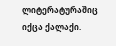ლიტერატურაშიც იქცა ქალაქი.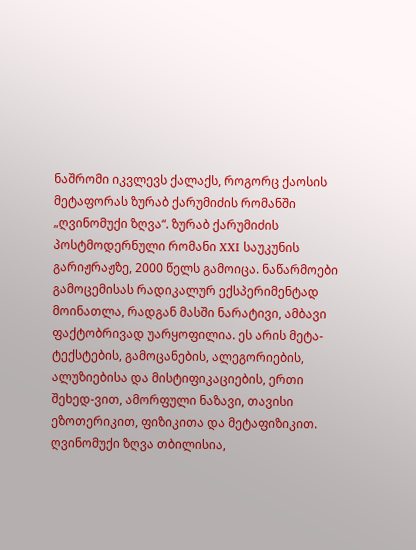ნაშრომი იკვლევს ქალაქს, როგორც ქაოსის მეტაფორას ზურაბ ქარუმიძის რომანში „ღვინომუქი ზღვა“. ზურაბ ქარუმიძის პოსტმოდერნული რომანი XXI საუკუნის გარიჟრაჟზე, 2000 წელს გამოიცა. ნაწარმოები გამოცემისას რადიკალურ ექსპერიმენტად მოინათლა, რადგან მასში ნარატივი, ამბავი ფაქტობრივად უარყოფილია. ეს არის მეტა-ტექსტების, გამოცანების, ალეგორიების, ალუზიებისა და მისტიფიკაციების, ერთი შეხედ-ვით, ამორფული ნაზავი, თავისი ეზოთერიკით, ფიზიკითა და მეტაფიზიკით.
ღვინომუქი ზღვა თბილისია,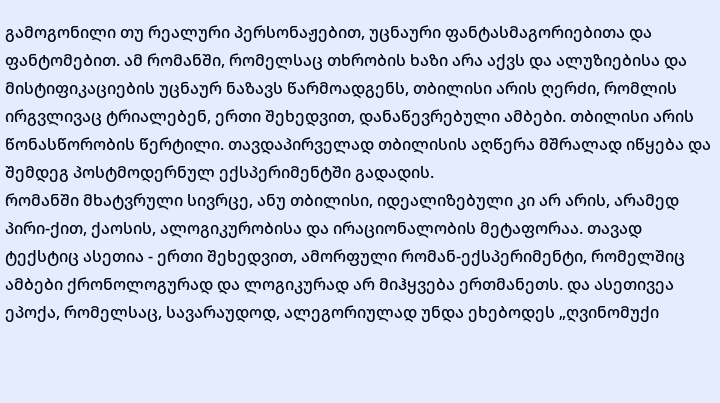გამოგონილი თუ რეალური პერსონაჟებით, უცნაური ფანტასმაგორიებითა და ფანტომებით. ამ რომანში, რომელსაც თხრობის ხაზი არა აქვს და ალუზიებისა და მისტიფიკაციების უცნაურ ნაზავს წარმოადგენს, თბილისი არის ღერძი, რომლის ირგვლივაც ტრიალებენ, ერთი შეხედვით, დანაწევრებული ამბები. თბილისი არის წონასწორობის წერტილი. თავდაპირველად თბილისის აღწერა მშრალად იწყება და შემდეგ პოსტმოდერნულ ექსპერიმენტში გადადის.
რომანში მხატვრული სივრცე, ანუ თბილისი, იდეალიზებული კი არ არის, არამედ პირი-ქით, ქაოსის, ალოგიკურობისა და ირაციონალობის მეტაფორაა. თავად ტექსტიც ასეთია - ერთი შეხედვით, ამორფული რომან-ექსპერიმენტი, რომელშიც ამბები ქრონოლოგურად და ლოგიკურად არ მიჰყვება ერთმანეთს. და ასეთივეა ეპოქა, რომელსაც, სავარაუდოდ, ალეგორიულად უნდა ეხებოდეს „ღვინომუქი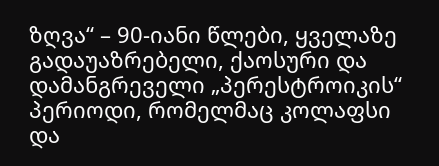ზღვა“ – 90-იანი წლები, ყველაზე გადაუაზრებელი, ქაოსური და დამანგრეველი „პერესტროიკის“ პერიოდი, რომელმაც კოლაფსი და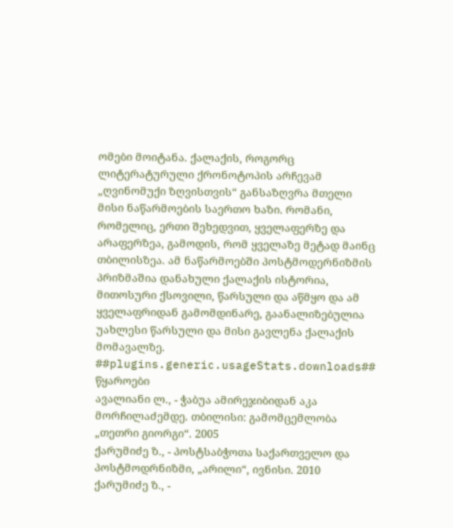ომები მოიტანა. ქალაქის, როგორც ლიტერატურული ქრონოტოპის არჩევამ „ღვინომუქი ზღვისთვის“ განსაზღვრა მთელი მისი ნაწარმოების საერთო ხაზი. რომანი, რომელიც, ერთი შეხედვით, ყველაფერზე და არაფერზეა, გამოდის, რომ ყველაზე მეტად მაინც თბილისზეა. ამ ნაწარმოებში პოსტმოდერნიზმის პრიზმაშია დანახული ქალაქის ისტორია, მითოსური ქსოვილი, წარსული და აწმყო და ამ ყველაფრიდან გამომდინარე, გაანალიზებულია უახლესი წარსული და მისი გავლენა ქალაქის მომავალზე.
##plugins.generic.usageStats.downloads##
წყაროები
ავალიანი ლ., - ჭაბუა ამირეჯიბიდან აკა მორჩილაძემდე. თბილისი: გამომცემლობა „თეთრი გიორგი“. 2005
ქარუმიძე ზ., - პოსტსაბჭოთა საქართველო და პოსტმოდრნიზმი, „არილი“, ივნისი. 2010
ქარუმიძე ზ., -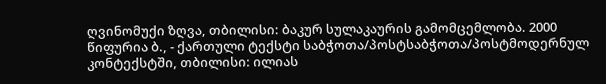ღვინომუქი ზღვა, თბილისი: ბაკურ სულაკაურის გამომცემლობა. 2000
წიფურია ბ., - ქართული ტექსტი საბჭოთა/პოსტსაბჭოთა/პოსტმოდერნულ კონტექსტში, თბილისი: ილიას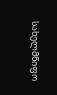სახელმწიფო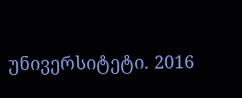უნივერსიტეტი. 2016